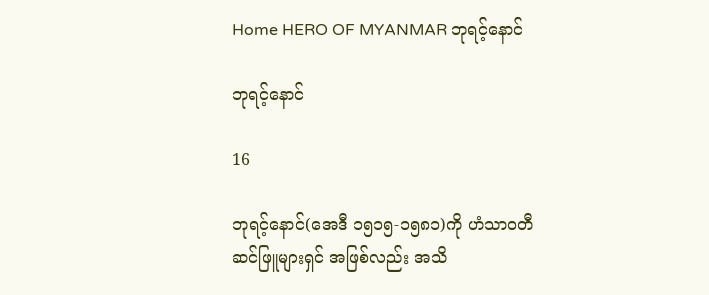Home HERO OF MYANMAR ဘုရင့်နောင်

ဘုရင့်နောင်

16

ဘုရင့်နောင်(အေဒီ ၁၅၁၅-၁၅၈၁)ကို ဟံသာ၀တီဆင်ဖြူများရှင် အဖြစ်လည်း အသိ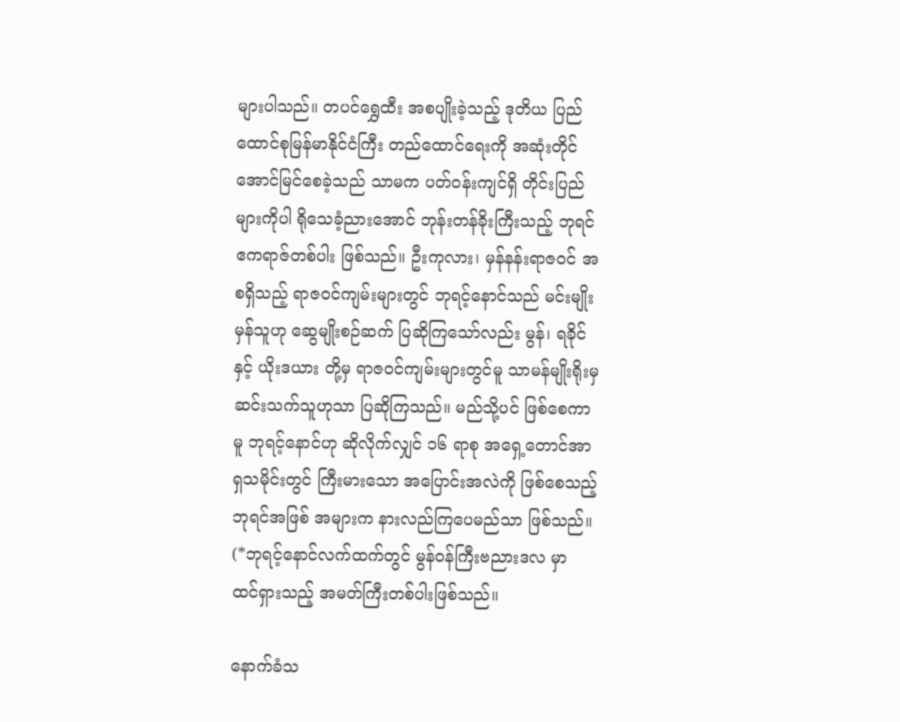များပါသည်။ တပင်ရွှေထီး အစပျိုးခဲ့သည့် ဒုတိယ ပြည်ထောင်စုမြန်မာနိုင်ငံကြီး တည်ထောင်ရေးကို အဆုံးတိုင် အောင်မြင်စေခဲ့သည် သာမက ပတ်၀န်းကျင်ရှိ တိုင်းပြည်များကိုပါ ရိုသေခံ့ညားအောင် ဘုန်းတန်ခိုးကြီးသည့် ဘုရင် ဧကရာဇ်တစ်ပါး ဖြစ်သည်။ ဦးကုလား၊ မှန်နန်းရာဇ၀င် အစရှိသည့် ရာဇ၀င်ကျမ်းများတွင် ဘုရင့်နောင်သည် မင်းမျိုးမှန်သူဟု ဆွေမျိုးစဉ်ဆက် ပြဆိုကြသော်လည်း မွန်၊ ရခိုင်နှင့် ယိုးဒယား တို့မှ ရာဇ၀င်ကျမ်းများတွင်မူ သာမန်မျိုးရိုးမှ ဆင်းသက်သူဟုသာ ပြဆိုကြသည်။ မည်သို့ပင် ဖြစ်စေကာမူ ဘုရင့်နောင်ဟု ဆိုလိုက်လျှင် ၁၆ ရာစု အရှေ့တောင်အာရှသမိုင်းတွင် ကြီးမားသော အပြောင်းအလဲကို ဖြစ်စေသည့် ဘုရင်အဖြစ် အများက နားလည်ကြပေမည်သာ ဖြစ်သည်။ (*ဘုရင့်နောင်လက်ထက်တွင် မွန်၀န်ကြီးဗညားဒလ မှာ ထင်ရှားသည့် အမတ်ကြီးတစ်ပါးဖြစ်သည်။

နောက်ခံသ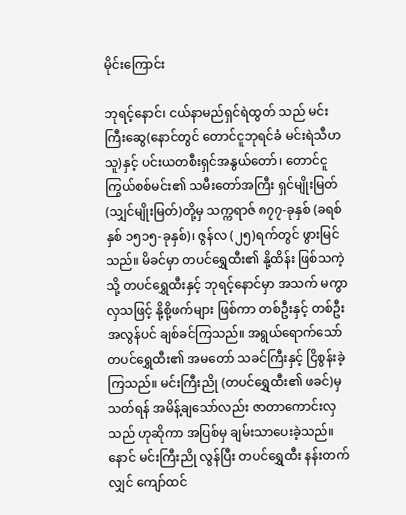မိုင်းကြောင်း

ဘုရင့်နောင်၊ ငယ်နာမည်ရှင်ရဲထွတ် သည် မင်းကြီးဆွေ(နောင်တွင် တောင်ငူဘုရင်ခံ မင်းရဲသီဟသူ)နှင့် ပင်းယတစီးရှင်အနွယ်တော်၊ တောင်ငူ ကြွယ်စစ်မင်း၏ သမီးတော်အကြီး ရှင်မျိုးမြတ်(သျှင်မျိုးမြတ်)တို့မှ သက္ကရာဇ် ၈၇၇-ခုနှစ် (ခရစ်နှစ် ၁၅၁၅-ခုနှစ်)၊ ဇွန်လ (၂၅)ရက်တွင် ဖွားမြင်သည်။ မိခင်မှာ တပင်ရွှေထီး၏ နို့ထိန်း ဖြစ်သကဲ့သို့ တပင်ရွှေထီးနှင့် ဘုရင့်နောင်မှာ အသက် မကွာလှသဖြင့် နို့စို့ဖက်များ ဖြစ်ကာ တစ်ဦးနှင့် တစ်ဦး အလွန်ပင် ချစ်ခင်ကြသည်။ အရွယ်ရောက်သော် တပင်ရွှေထီး၏ အမတော် သခင်ကြီးနှင့် ငြိစွန်းခဲ့ကြသည်။ မင်းကြီးညို (တပင်ရွှေထီး၏ ဖခင်)မှ သတ်ရန် အမိန့်ချသော်လည်း ဇာတာကောင်းလှသည် ဟုဆိုကာ အပြစ်မှ ချမ်းသာပေးခဲ့သည်။ နောင် မင်းကြီးညို လွန်ပြီး တပင်ရွှေထီး နန်းတက်လျှင် ကျော်ထင်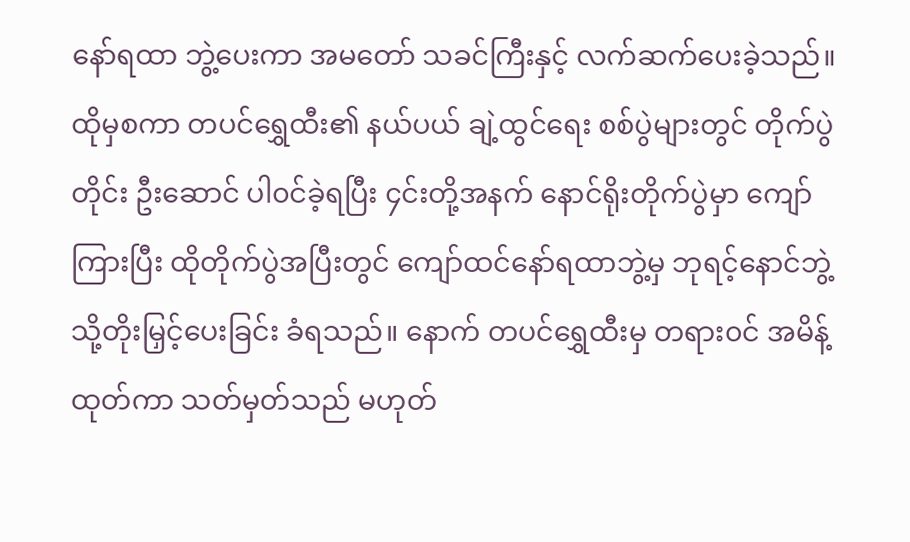နော်ရထာ ဘွဲ့ပေးကာ အမတော် သခင်ကြီးနှင့် လက်ဆက်ပေးခဲ့သည်။ ထိုမှစကာ တပင်ရွှေထီး၏ နယ်ပယ် ချဲ့ထွင်ရေး စစ်ပွဲများတွင် တိုက်ပွဲတိုင်း ဦးဆောင် ပါ၀င်ခဲ့ရပြီး ၄င်းတို့အနက် နောင်ရိုးတိုက်ပွဲမှာ ကျော်ကြားပြီး ထိုတိုက်ပွဲအပြီးတွင် ကျော်ထင်နော်ရထာဘွဲ့မှ ဘုရင့်နောင်ဘွဲ့သို့တိုးမြှင့်ပေးခြင်း ခံရသည်။ နောက် တပင်ရွှေထီးမှ တရား၀င် အမိန့်ထုတ်ကာ သတ်မှတ်သည် မဟုတ်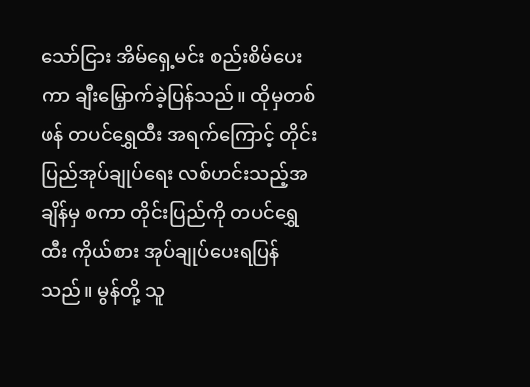သော်ငြား အိမ်ရှေ့မင်း စည်းစိမ်ပေးကာ ချီးမြှောက်ခဲ့ပြန်သည်။ ထိုမှတစ်ဖန် တပင်ရွှေထီး အရက်ကြောင့် တိုင်းပြည်အုပ်ချုပ်ရေး လစ်ဟင်းသည့်အချိန်မှ စကာ တိုင်းပြည်ကို တပင်ရွှေထီး ကိုယ်စား အုပ်ချုပ်ပေးရပြန်သည်။ မွန်တို့ သူ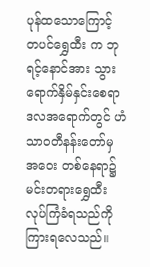ပုန်ထသောကြောင့် တပင်ရွှေထီး က ဘုရင့်နောင်အား သွားရောက်နှိမ်နှင်းစေရာ ဒလအရောက်တွင် ဟံသာ၀တီနန်းတော်မှ အဝေး တစ်နေရာ၌ မင်းတရားရွှေထီး လုပ်ကြံခံရသည်ကို ကြားရလေသည်။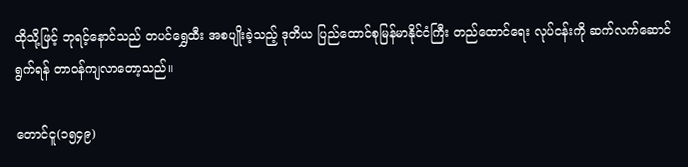ထိုသို့ဖြင့် ဘုရင့်နောင်သည် တပင်ရွှေထီး အစပျိုးခဲ့သည့် ဒုတိယ ပြည်ထောင်စုမြန်မာနိုင်ငံကြီး တည်ထောင်ရေး လုပ်ငန်းကို ဆက်လက်ဆောင်ရွက်ရန် တာ၀န်ကျလာတော့သည်။

တောင်ငူ(၁၅၄၉)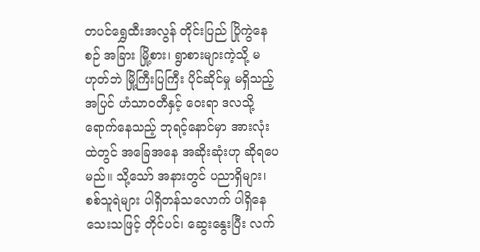တပင်ရွှေထီးအလွန် တိုင်းပြည် ပြိုကွဲနေစဉ် အခြား မြို့စား၊ ရွာစားများကဲ့သို့ မဟုတ်ဘဲ မြို့ကြီးပြကြီး ပိုင်ဆိုင်မှု မရှိသည့်အပြင် ဟံသာ၀တီနှင့် ဝေးရာ ဒလသို့ ရောက်နေသည့် ဘုရင့်နောင်မှာ အားလုံးထဲတွင် အခြေအနေ အဆိုးဆုံးဟု ဆိုရပေမည်။ သို့သော် အနားတွင် ပညာရှိများ၊ စစ်သူရဲများ ပါရှိတန်သလောက် ပါရှိနေသေးသဖြင့် တိုင်ပင်၊ ဆွေးနွေးပြီး လက်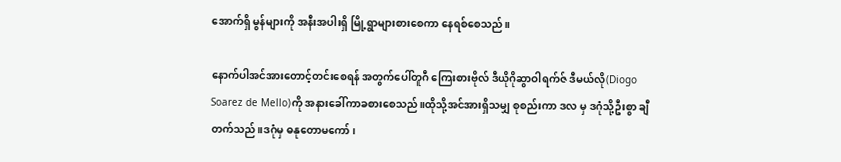အောက်ရှိ မွန်များကို အနီးအပါးရှိ မြို့ရွာများစားစေကာ နေရစ်စေသည်။

နောက်ပါအင်အားတောင့်တင်းစေရန် အတွက်ပေါ်တူဂီ ကြေးစားဗိုလ် ဒီယိုဂိုဆွာဝါရက်ဇ် ဒီမယ်လို(Diogo Soarez de Mello)ကို အနားခေါ်ကာခစားစေသည်။ထိုသို့အင်အားရှိသမျှ စုစည်းကာ ဒလ မှ ဒဂုံသို့ဦးစွာ ချီတက်သည်။ဒဂုံမှ ဓနုတောမကော်၊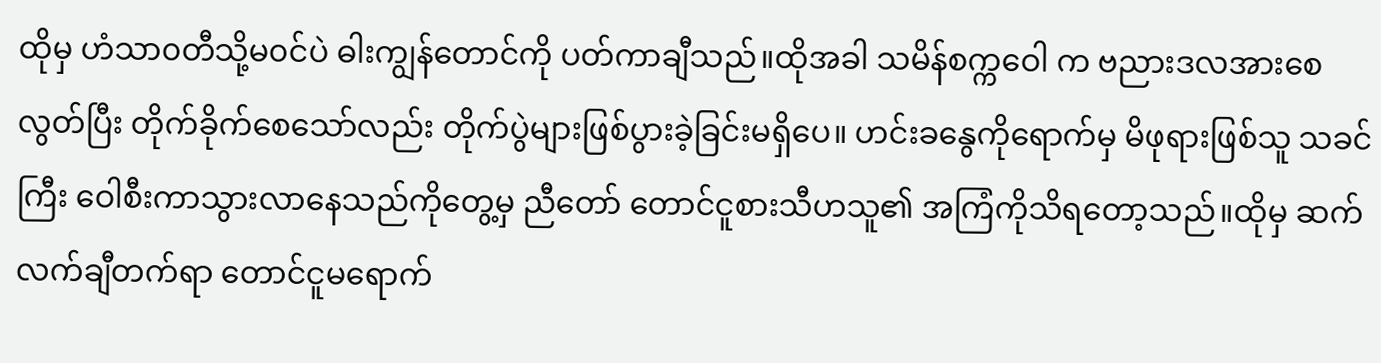ထိုမှ ဟံသာ၀တီသို့မ၀င်ပဲ ဓါးကျွန်တောင်ကို ပတ်ကာချီသည်။ထိုအခါ သမိန်စက္ကဝေါ က ဗညားဒလအားစေလွတ်ပြီး တိုက်ခိုက်စေသော်လည်း တိုက်ပွဲများဖြစ်ပွားခဲ့ခြင်းမရှိပေ။ ဟင်းခနွေကိုရောက်မှ မိဖုရားဖြစ်သူ သခင်ကြီး ဝေါစီးကာသွားလာနေသည်ကိုတွေ့မှ ညီတော် တောင်ငူစားသီဟသူ၏ အကြံကိုသိရတော့သည်။ထိုမှ ဆက်လက်ချီတက်ရာ တောင်ငူမရောက်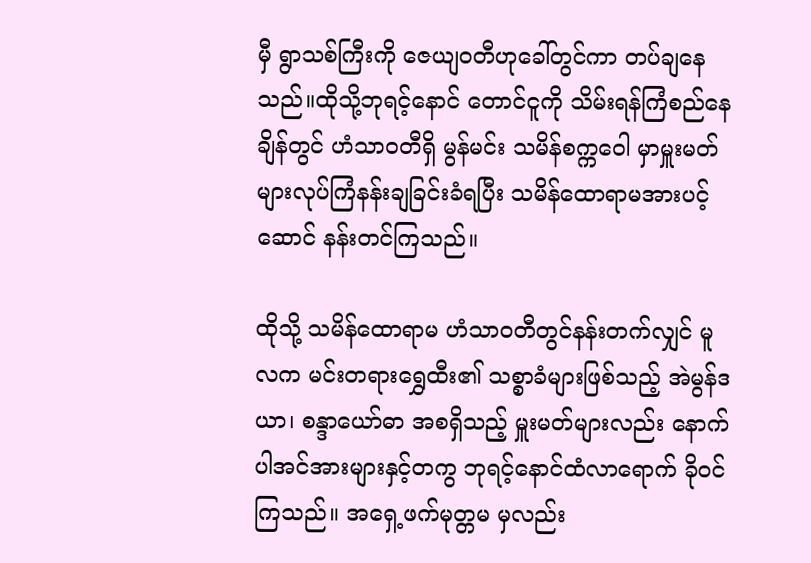မှီ ရွာသစ်ကြီးကို ဇေယျ၀တီဟုခေါ်တွင်ကာ တပ်ချနေသည်။ထိုသို့ဘုရင့်နောင် တောင်ငူကို သိမ်းရန်ကြံစည်နေချိန်တွင် ဟံသာ၀တီရှိ မွန်မင်း သမိန်စက္ကဝေါ မှာမှူးမတ်များလုပ်ကြံနန်းချခြင်းခံရပြီး သမိန်ထောရာမအားပင့်ဆောင် နန်းတင်ကြသည်။

ထိုသို့ သမိန်ထောရာမ ဟံသာ၀တီတွင်နန်းတက်လျှင် မူလက မင်းတရားရွှေထီး၏ သစ္စာခံများဖြစ်သည့် အဲမွန်ဒယာ၊ စန္ဒာယော်ဓာ အစရှိသည့် မှူးမတ်များလည်း နောက်ပါအင်အားများနှင့်တကွ ဘုရင့်နောင်ထံလာရောက် ခို၀င်ကြသည်။ အရှေ့ဖက်မုတ္တမ မှလည်း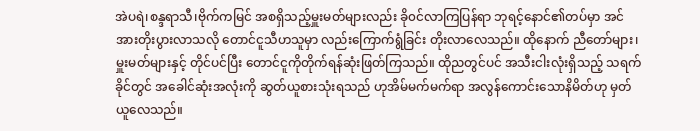အဲပရဲ၊စန္ဒရာသီ၊ဗိုက်ကမြင် အစရှိသည့်မှူးမတ်များလည်း ခို၀င်လာကြပြန်ရာ ဘုရင့်နောင်၏တပ်မှာ အင်အားတိုးပွားလာသလို တောင်ငူသီဟသူမှာ လည်းကြောက်ရွံခြင်း တိုးလာလေသည်။ ထိုနောက် ညီတော်များ၊မှူးမတ်များနှင့် တိုင်ပင်ပြီး တောင်ငူကိုတိုက်ရန်ဆုံးဖြတ်ကြသည်။ ထိုညတွင်ပင် အသီးငါးလုံးရှိသည့် သရက်ခိုင်တွင် အခေါင်ဆုံးအလုံးကို ဆွတ်ယူစားသုံးရသည် ဟုအိမ်မက်မက်ရာ အလွန်ကောင်းသောနိမိတ်ဟု မှတ်ယူလေသည်။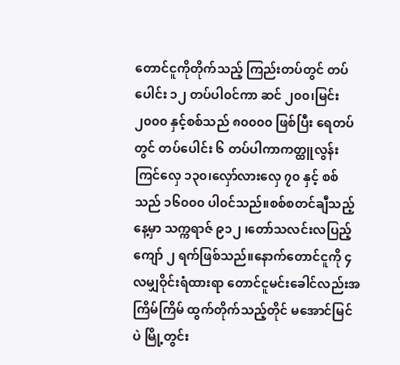တောင်ငူကိုတိုက်သည့် ကြည်းတပ်တွင် တပ်ပေါင်း ၁၂ တပ်ပါ၀င်ကာ ဆင် ၂၀၀၊မြင်း ၂၀၀၀ နှင့်စစ်သည် ၈၀၀၀၀ ဖြစ်ပြီး ရေတပ်တွင် တပ်ပေါင်း ၆ တပ်ပါကာကတ္ထူလွန်းကြင်လှေ ၁၃၀၊လှော်လားလှေ ၇၀ နှင့် စစ်သည် ၁၆၀၀၀ ပါ၀င်သည်။စစ်စတင်ချီသည့်နေ့မှာ သက္ကရာဇ် ၉၁၂ ၊တော်သလင်းလပြည့်ကျော် ၂ ရက်ဖြစ်သည်။နောက်တောင်ငူကို ၄ လမျှဝိုင်းရံထားရာ တောင်ငူမင်းခေါင်လည်းအကြိမ်ကြိမ် ထွက်တိုက်သည့်တိုင် မအောင်မြင်ပဲ မြို့တွင်း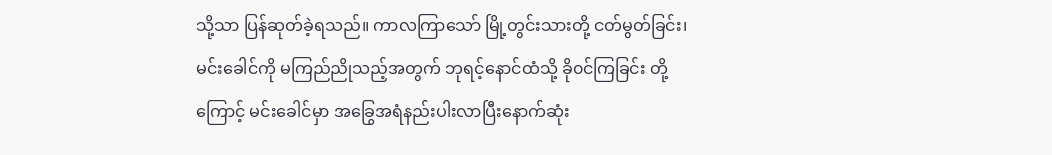သို့သာ ပြန်ဆုတ်ခဲ့ရသည်။ ကာလကြာသော် မြို့တွင်းသားတို့ ငတ်မွတ်ခြင်း၊မင်းခေါင်ကို မကြည်ညိုသည့်အတွက် ဘုရင့်နောင်ထံသို့ ခို၀င်ကြခြင်း တို့ကြောင့် မင်းခေါင်မှာ အခြွေအရံနည်းပါးလာပြီးနောက်ဆုံး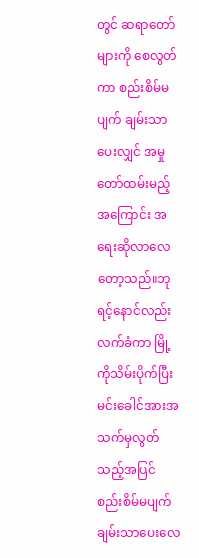တွင် ဆရာတော်များကို စေလွတ်ကာ စည်းစိမ်မပျက် ချမ်းသာပေးလျှင် အမှုတော်ထမ်းမည့်အကြောင်း အရေးဆိုလာလေတော့သည်။ဘုရင့်နောင်လည်း လက်ခံကာ မြို့ကိုသိမ်းပိုက်ပြီး မင်းခေါင်အားအသက်မှလွတ်သည့်အပြင် စည်းစိမ်မပျက်ချမ်းသာပေးလေ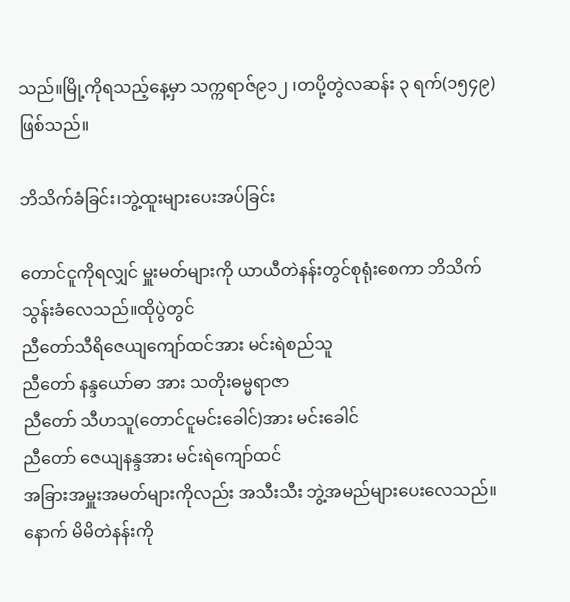သည်။မြို့ကိုရသည့်နေ့မှာ သက္ကရာဇ်၉၁၂ ၊တပို့တွဲလဆန်း ၃ ရက်(၁၅၄၉)ဖြစ်သည်။

ဘိသိက်ခံခြင်း၊ဘွဲ့ထူးများပေးအပ်ခြင်း

တောင်ငူကိုရလျှင် မှူးမတ်များကို ယာယီတဲနန်းတွင်စုရုံးစေကာ ဘိသိက်သွန်းခံလေသည်။ထိုပွဲတွင်
ညီတော်သီရိဇေယျကျော်ထင်အား မင်းရဲစည်သူ
ညီတော် နန္ဒယော်ဓာ အား သတိုးဓမ္မရာဇာ
ညီတော် သီဟသူ(တောင်ငူမင်းခေါင်)အား မင်းခေါင်
ညီတော် ဇေယျနန္ဒအား မင်းရဲကျော်ထင်
အခြားအမှူးအမတ်များကိုလည်း အသီးသီး ဘွဲ့အမည်များပေးလေသည်။
နောက် မိမိတဲနန်းကို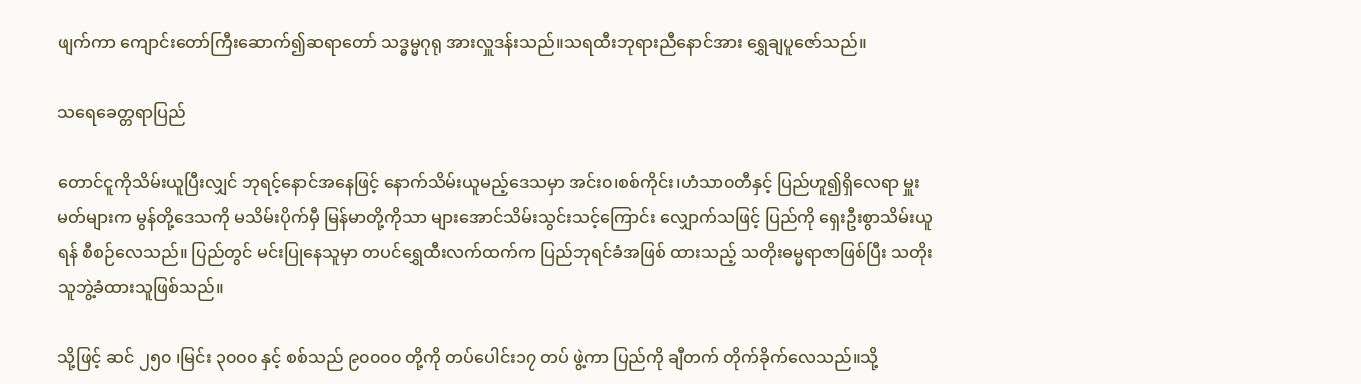ဖျက်ကာ ကျောင်းတော်ကြီးဆောက်၍ဆရာတော် သဒ္ဓမ္မဂုရု အားလှူဒန်းသည်။သရထီးဘုရားညီနောင်အား ရွှေချပူဇော်သည်။

သရေခေတ္တရာပြည်

တောင်ငူကိုသိမ်းယူပြီးလျှင် ဘုရင့်နောင်အနေဖြင့် နောက်သိမ်းယူမည့်ဒေသမှာ အင်း၀၊စစ်ကိုင်း၊ဟံသာ၀တီနှင့် ပြည်ဟူ၍ရှိလေရာ မှူးမတ်များက မွန်တို့ဒေသကို မသိမ်းပိုက်မှီ မြန်မာတို့ကိုသာ များအောင်သိမ်းသွင်းသင့်ကြောင်း လျှောက်သဖြင့် ပြည်ကို ရှေးဦးစွာသိမ်းယူရန် စီစဉ်လေသည်။ ပြည်တွင် မင်းပြုနေသူမှာ တပင်ရွှေထီးလက်ထက်က ပြည်ဘုရင်ခံအဖြစ် ထားသည့် သတိုးဓမ္မရာဇာဖြစ်ပြီး သတိုးသူဘွဲ့ခံထားသူဖြစ်သည်။

သို့ဖြင့် ဆင် ၂၅၀ ၊မြင်း ၃၀၀၀ နှင့် စစ်သည် ၉၀၀၀၀ တို့ကို တပ်ပေါင်း၁၇ တပ် ဖွဲ့ကာ ပြည်ကို ချီတက် တိုက်ခိုက်လေသည်။သို့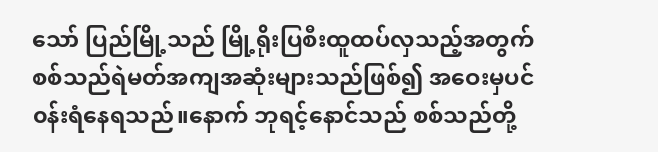သော် ပြည်မြို့သည် မြို့ရိုးပြစီးထူထပ်လှသည့်အတွက် စစ်သည်ရဲမတ်အကျအဆုံးများသည်ဖြစ်၍ အဝေးမှပင် ၀န်းရံနေရသည်။နောက် ဘုရင့်နောင်သည် စစ်သည်တို့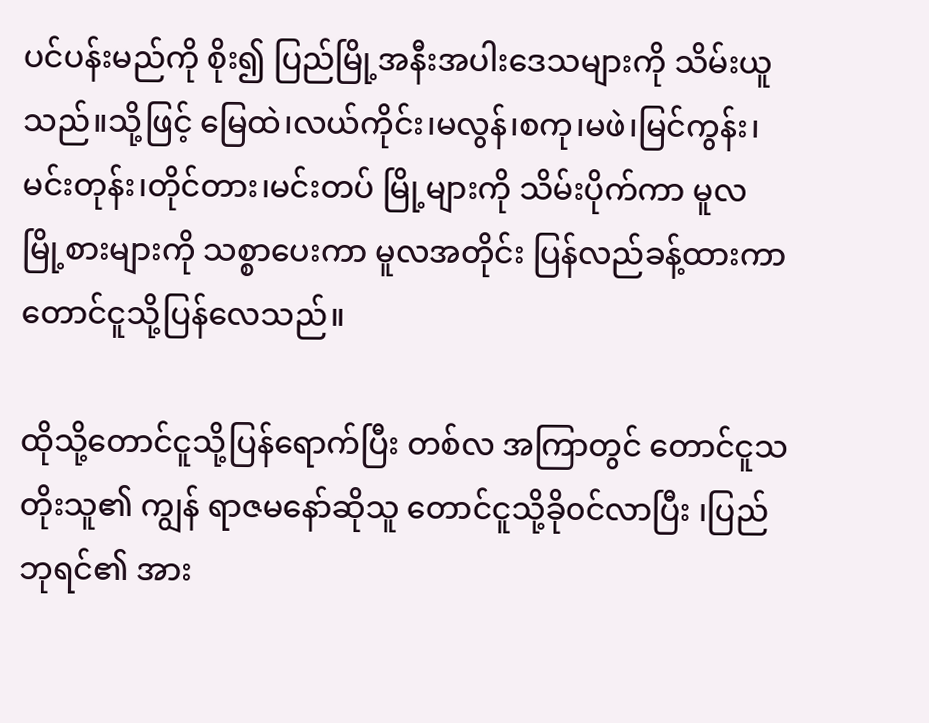ပင်ပန်းမည်ကို စိုး၍ ပြည်မြို့အနီးအပါးဒေသများကို သိမ်းယူသည်။သို့ဖြင့် မြေထဲ၊လယ်ကိုင်း၊မလွန်၊စကု၊မဖဲ၊မြင်ကွန်း၊မင်းတုန်း၊တိုင်တား၊မင်းတပ် မြို့များကို သိမ်းပိုက်ကာ မူလ မြို့စားများကို သစ္စာပေးကာ မူလအတိုင်း ပြန်လည်ခန့်ထားကာ တောင်ငူသို့ပြန်လေသည်။

ထိုသို့တောင်ငူသို့ပြန်ရောက်ပြီး တစ်လ အကြာတွင် တောင်ငူသတိုးသူ၏ ကျွန် ရာဇမနော်ဆိုသူ တောင်ငူသို့ခို၀င်လာပြီး ၊ပြည်ဘုရင်၏ အား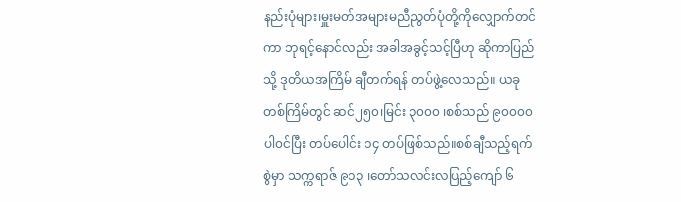နည်းပုံများ၊မှူးမတ်အများမညီညွတ်ပုံတို့ကိုလျှောက်တင်ကာ ဘုရင့်နောင်လည်း အခါအခွင့်သင့်ပြီဟု ဆိုကာပြည်သို့ ဒုတိယအကြိမ် ချီတက်ရန် တပ်ဖွဲ့လေသည်။ ယခုတစ်ကြိမ်တွင် ဆင်၂၅၀၊မြင်း ၃၀၀၀ ၊စစ်သည် ၉၀၀၀၀ ပါ၀င်ပြီး တပ်ပေါင်း ၁၄ တပ်ဖြစ်သည်။စစ်ချီသည့်ရက်စွဲမှာ သက္ကရာဇ် ၉၁၃ ၊တော်သလင်းလပြည့်ကျော် ၆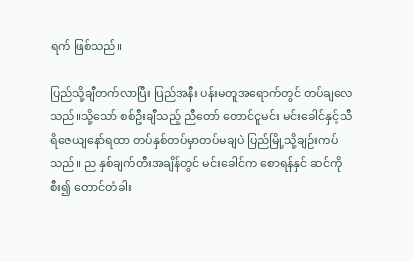ရက် ဖြစ်သည်။

ပြည်သို့ချီတက်လာပြီး ပြည်အနီး ပန်းမတူအရောက်တွင် တပ်ချလေသည်။သို့သော် စစ်ဦးချီသည့် ညီတော် တောင်ငူမင်း မင်းခေါင်နှင့်သီရိဇေယျနော်ရထာ တပ်နှစ်တပ်မှာတပ်မချပဲ ပြည်မြို့သို့ချဉ်းကပ်သည်။ ည နှစ်ချက်တီးအချိန်တွင် မင်းခေါင်က စောရန်နှင် ဆင်ကို စီး၍ တောင်တံခါး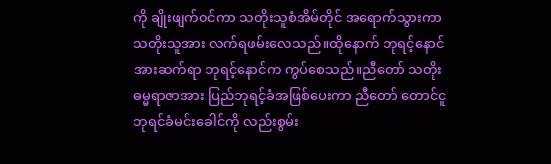ကို ချိုးဖျက်၀င်ကာ သတိုးသူစံအိမ်တိုင် အရောက်သွားကာ သတိုးသူအား လက်ရဖမ်းလေသည်။ထိုနောက် ဘုရင့်နောင်အားဆက်ရာ ဘုရင့်နောင်က ကွပ်စေသည်။ညီတော် သတိုးဓမ္မရာဇာအား ပြည်ဘုရင့်ခံအဖြစ်ပေးကာ ညီတော် တောင်ငူဘုရင်ခံမင်းခေါင်ကို လည်းစွမ်း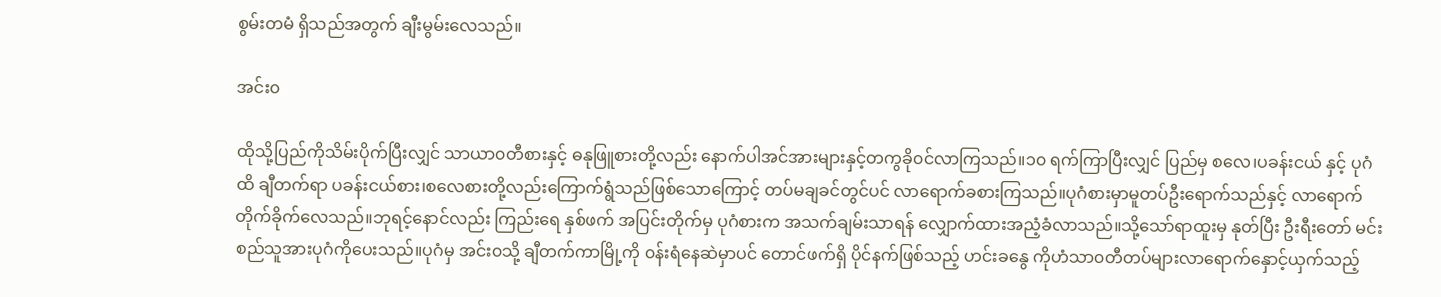စွမ်းတမံ ရှိသည်အတွက် ချီးမွမ်းလေသည်။

အင်း၀

ထိုသို့ပြည်ကိုသိမ်းပိုက်ပြီးလျှင် သာယာ၀တီစားနှင့် ဓနုဖြူစားတို့လည်း နောက်ပါအင်အားများနှင့်တကွခို၀င်လာကြသည်။၁၀ ရက်ကြာပြီးလျှင် ပြည်မှ စလေ၊ပခန်းငယ် နှင့် ပုဂံထိ ချီတက်ရာ ပခန်းငယ်စား၊စလေစားတို့လည်းကြောက်ရွံသည်ဖြစ်သောကြောင့် တပ်မချခင်တွင်ပင် လာရောက်ခစားကြသည်။ပုဂံစားမှာမူတပ်ဦးရောက်သည်နှင့် လာရောက်တိုက်ခိုက်လေသည်။ဘုရင့်နောင်လည်း ကြည်းရေ နှစ်ဖက် အပြင်းတိုက်မှ ပုဂံစားက အသက်ချမ်းသာရန် လျှောက်ထားအညံ့ခံလာသည်။သို့သော်ရာထူးမှ နုတ်ပြီး ဦးရီးတော် မင်းစည်သူအားပုဂံကိုပေးသည်။ပုဂံမှ အင်း၀သို့ ချီတက်ကာမြို့ကို ၀န်းရံနေဆဲမှာပင် တောင်ဖက်ရှိ ပိုင်နက်ဖြစ်သည့် ဟင်းခနွေ ကိုဟံသာ၀တီတပ်များလာရောက်နှောင့်ယှက်သည့်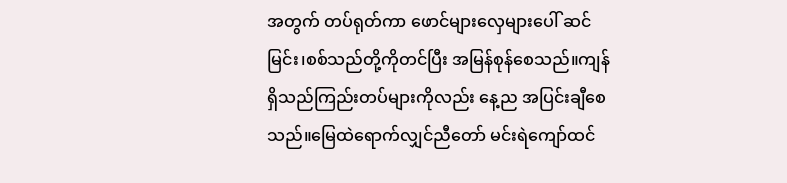အတွက် တပ်ရုတ်ကာ ဖောင်များလှေများပေါ် ဆင်မြင်း၊စစ်သည်တို့ကိုတင်ပြီး အမြန်စုန်စေသည်။ကျန်ရှိသည်ကြည်းတပ်များကိုလည်း နေ့ည အပြင်းချီစေသည်။မြေထဲရောက်လျှင်ညီတော် မင်းရဲကျော်ထင်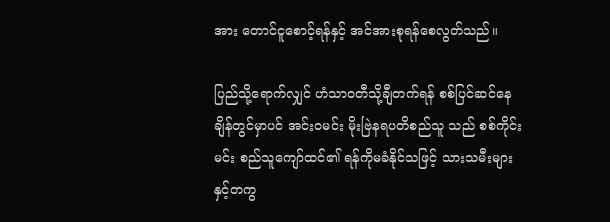အား တောင်ငူစောင့်ရန်နှင့် အင်အားစုရန်စေလွတ်သည်။

ပြည်သို့ရောက်လျှင် ဟံသာ၀တီသို့ချီတက်ရန် စစ်ပြင်ဆင်နေချိန်တွင်မှာပင် အင်း၀မင်း မိုးဗြဲနရပတိစည်သူ သည် စစ်ကိုင်းမင်း စည်သူကျော်ထင်၏ ရန်ကိုမခံနိုင်သဖြင့် သားသမီးများနှင့်တကွ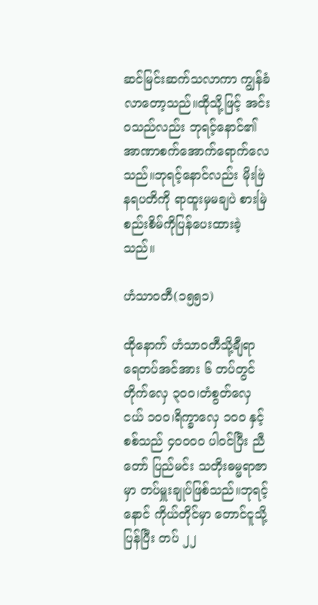ဆင်မြင်းဆက်သလာကာ ကျွန်ခံလာတော့သည်။ထိုသို့ဖြင့် အင်း၀သည်လည်း ဘုရင့်နောင်၏ အာဏာစက်အောက်ရောက်လေသည်။ဘုရင့်နောင်လည်း မိုးဗြဲနရပတိကို ရာထူးမှမချပဲ စားမြဲစည်းစိမ်ကိုပြန်ပေးထားခဲ့သည်။

ဟံသာ၀တီ(၁၅၅၁)

ထိုနောက် ဟံသာ၀တီသို့ချီရာ ရေတပ်အင်အား ၆ တပ်တွင် တိုက်လှေ ၃၀၀၊တံစွတ်လှေငယ် ၁၀၀၊ရိက္ခာလှေ ၁၀၀ နှင့် စစ်သည် ၄၀၀၀၀ ပါ၀င်ပြီး ညီတော် ပြည်မင်း သတိုးဓမ္မရာဇာမှာ တပ်မှူးချုပ်ဖြစ်သည်။ဘုရင့်နောင် ကိုယ်တိုင်မှာ တောင်ငူသို့ပြန်ပြီး တပ် ၂၂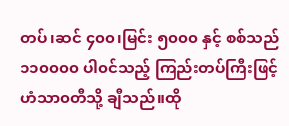တပ်၊ဆင် ၄၀၀၊မြင်း ၅၀၀၀ နှင့် စစ်သည် ၁၁၀၀၀၀ ပါ၀င်သည့် ကြည်းတပ်ကြီးဖြင့် ဟံသာ၀တီသို့ ချီသည်။ထို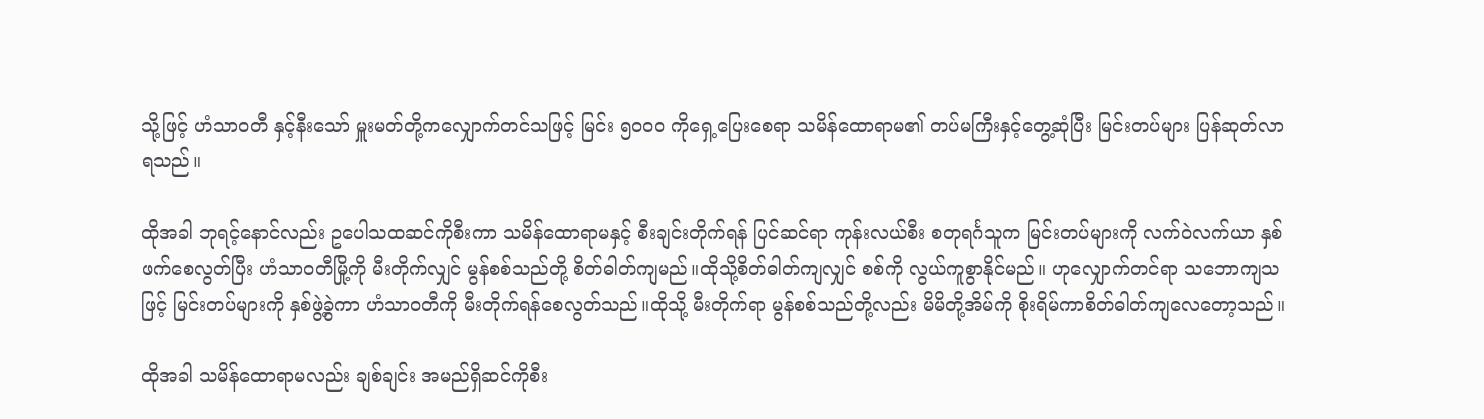သို့ဖြင့် ဟံသာ၀တီ နှင့်နီးသော် မှူးမတ်တို့ကလျှောက်တင်သဖြင့် မြင်း ၅၀၀၀ ကိုရှေ့ပြေးစေရာ သမိန်ထောရာမ၏ တပ်မကြီးနှင့်တွေ့ဆုံပြီး မြင်းတပ်များ ပြန်ဆုတ်လာရသည်။

ထိုအခါ ဘုရင့်နောင်လည်း ဥပေါသထဆင်ကိုစီးကာ သမိန်ထောရာမနှင့် စီးချင်းတိုက်ရန် ပြင်ဆင်ရာ ကုန်းလယ်စီး စတုရင်္ဂသူက မြင်းတပ်များကို လက်ဝဲလက်ယာ နှစ်ဖက်စေလွတ်ပြီး ဟံသာ၀တီမြို့ကို မီးတိုက်လျှင် မွန်စစ်သည်တို့ စိတ်ဓါတ်ကျမည်။ထိုသို့စိတ်ဓါတ်ကျလျှင် စစ်ကို လွယ်ကူစွာနိုင်မည်။ ဟုလျှောက်တင်ရာ သဘောကျသဖြင့် မြင်းတပ်များကို နှစ်ဖွဲ့ခွဲကာ ဟံသာ၀တီကို မီးတိုက်ရန်စေလွတ်သည်။ထိုသို့ မီးတိုက်ရာ မွန်စစ်သည်တို့လည်း မိမိတို့အိမ်ကို စိုးရိမ်ကာစိတ်ဓါတ်ကျလေတော့သည်။

ထိုအခါ သမိန်ထောရာမလည်း ချစ်ချင်း အမည်ရှိဆင်ကိုစီး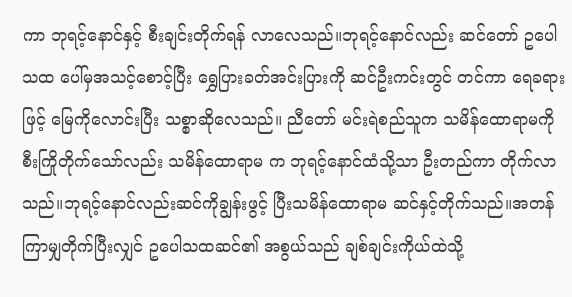ကာ ဘုရင့်နောင်နှင့် စီးချင်းတိုက်ရန် လာလေသည်။ဘုရင့်နောင်လည်း ဆင်တော် ဥပေါသထ ပေါ်မှအသင့်စောင့်ပြီး ရွှေပြားခတ်အင်းပြားကို ဆင်ဦးကင်းတွင် တင်ကာ ရေခရားဖြင့် မြေကိုလောင်းပြီး သစ္စာဆိုလေသည်။ ညီတော် မင်းရဲစည်သူက သမိန်ထောရာမကို စီးကြိုတိုက်သော်လည်း သမိန်ထောရာမ က ဘုရင့်နောင်ထံသို့သာ ဦးတည်ကာ တိုက်လာသည်။ဘုရင့်နောင်လည်းဆင်ကိုချွန်းဖွင့် ပြီးသမိန်ထောရာမ ဆင်နှင့်တိုက်သည်။အတန်ကြာမျှတိုက်ပြီးလျှင် ဥပေါသထဆင်၏ အစွယ်သည် ချစ်ချင်းကိုယ်ထဲသို့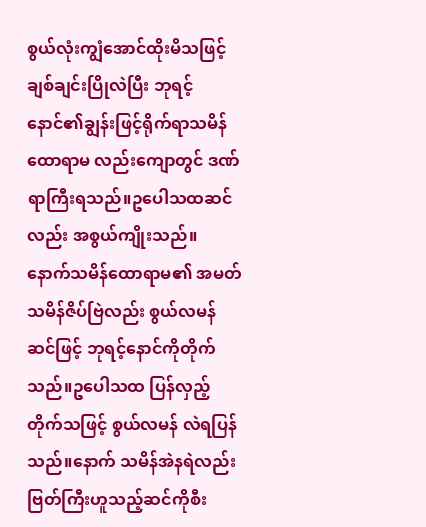စွယ်လုံးကျွံအောင်ထိုးမိသဖြင့် ချစ်ချင်းပြိုလဲပြီး ဘုရင့်နောင်၏ချွန်းဖြင့်ရိုက်ရာသမိန်ထောရာမ လည်းကျောတွင် ဒဏ်ရာကြီးရသည်။ဥပေါသထဆင်လည်း အစွယ်ကျိုးသည်။ နောက်သမိန်ထောရာမ၏ အမတ်သမိန်ဇိပ်ဗြဲလည်း စွယ်လမန်ဆင်ဖြင့် ဘုရင့်နောင်ကိုတိုက်သည်။ဥပေါသထ ပြန်လှည့်တိုက်သဖြင့် စွယ်လမန် လဲရပြန်သည်။နောက် သမိန်အဲနရဲလည်းဗြတ်ကြီးဟူသည့်ဆင်ကိုစီး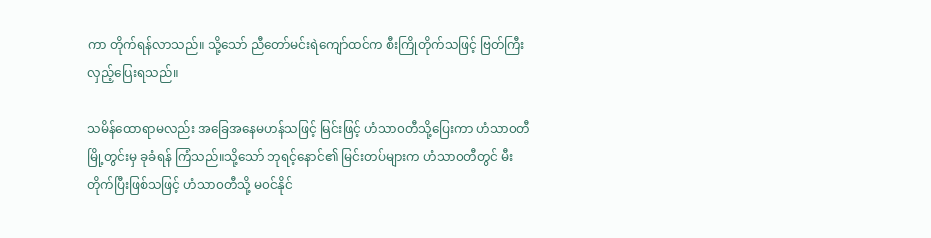ကာ တိုက်ရန်လာသည်။ သို့သော် ညီတော်မင်းရဲကျော်ထင်က စီးကြိုတိုက်သဖြင့် ဗြတ်ကြီးလှည့်ပြေးရသည်။

သမိန်ထောရာမလည်း အခြေအနေမဟန်သဖြင့် မြင်းဖြင့် ဟံသာ၀တီသို့ပြေးကာ ဟံသာ၀တီမြို့တွင်းမှ ခုခံရန် ကြံသည်။သို့သော် ဘုရင့်နောင်၏ မြင်းတပ်များက ဟံသာ၀တီတွင် မီးတိုက်ပြီးဖြစ်သဖြင့် ဟံသာ၀တီသို့ မ၀င်နိုင်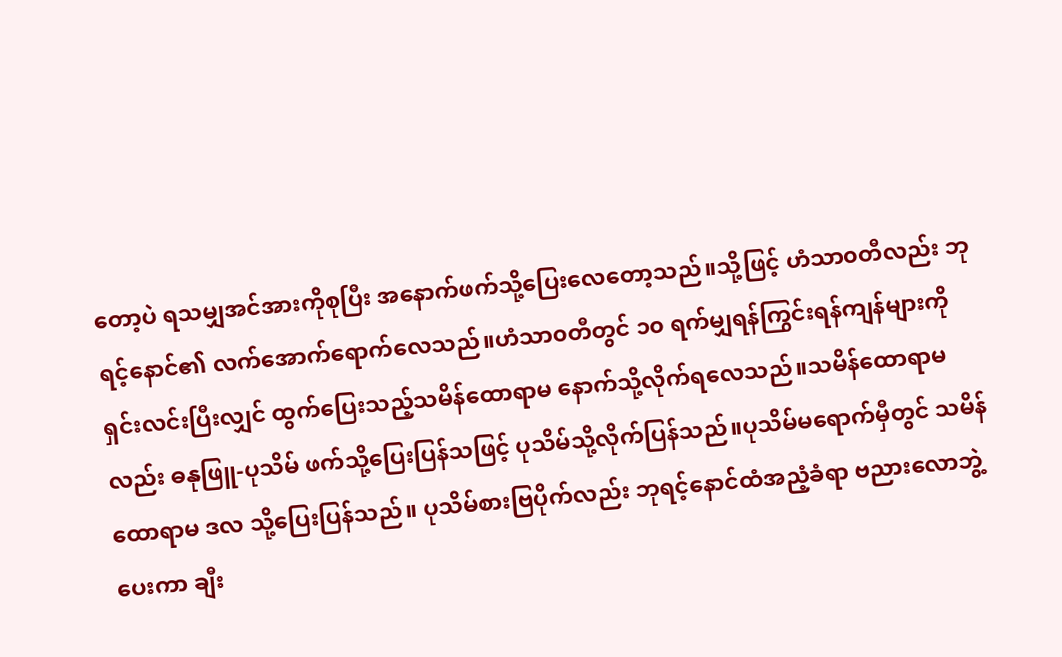တော့ပဲ ရသမျှအင်အားကိုစုပြီး အနောက်ဖက်သို့ပြေးလေတော့သည်။သို့ဖြင့် ဟံသာ၀တီလည်း ဘုရင့်နောင်၏ လက်အောက်ရောက်လေသည်။ဟံသာ၀တီတွင် ၁၀ ရက်မျှရန်ကြွင်းရန်ကျန်များကို ရှင်းလင်းပြီးလျှင် ထွက်ပြေးသည့်သမိန်ထောရာမ နောက်သို့လိုက်ရလေသည်။သမိန်ထောရာမလည်း ဓနုဖြူ-ပုသိမ် ဖက်သို့ပြေးပြန်သဖြင့် ပုသိမ်သို့လိုက်ပြန်သည်။ပုသိမ်မရောက်မှီတွင် သမိန်ထောရာမ ဒလ သို့ပြေးပြန်သည်။ ပုသိမ်စားဗြပိုက်လည်း ဘုရင့်နောင်ထံအညံ့ခံရာ ဗညားလောဘွဲ့ပေးကာ ချီး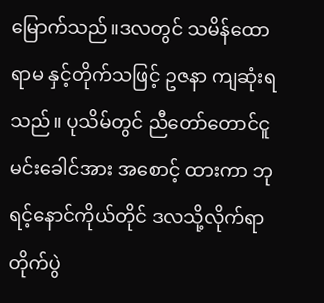မြောက်သည်။ဒလတွင် သမိန်ထောရာမ နှင့်တိုက်သဖြင့် ဥဇနာ ကျဆုံးရသည်။ ပုသိမ်တွင် ညီတော်တောင်ငူမင်းခေါင်အား အစောင့် ထားကာ ဘုရင့်နောင်ကိုယ်တိုင် ဒလသို့လိုက်ရာ တိုက်ပွဲ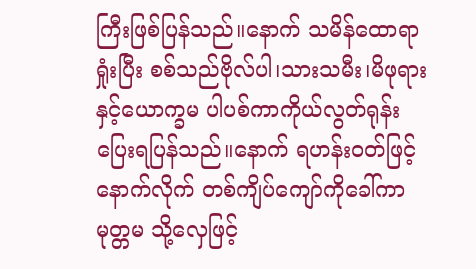ကြီးဖြစ်ပြန်သည်။နောက် သမိန်ထောရာ ရှုံးပြီး စစ်သည်ဗိုလ်ပါ၊သားသမီး၊မိဖုရား နှင့်ယောက္ခမ ပါပစ်ကာကိုယ်လွတ်ရုန်းပြေးရပြန်သည်။နောက် ရဟန်း၀တ်ဖြင့် နောက်လိုက် တစ်ကျိပ်ကျော်ကိုခေါ်ကာ မုတ္တမ သို့လှေဖြင့်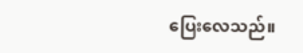ပြေးလေသည်။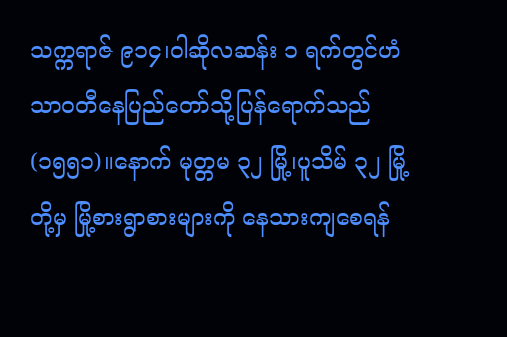သက္ကရာဇ် ၉၁၄၊ဝါဆိုလဆန်း ၁ ရက်တွင်ဟံသာ၀တီနေပြည်တော်သို့ပြန်ရောက်သည်(၁၅၅၁)။နောက် မုတ္တမ ၃၂ မြို့၊ပူသိမ် ၃၂ မြို့တို့မှ မြို့စားရွာစားများကို နေသားကျစေရန်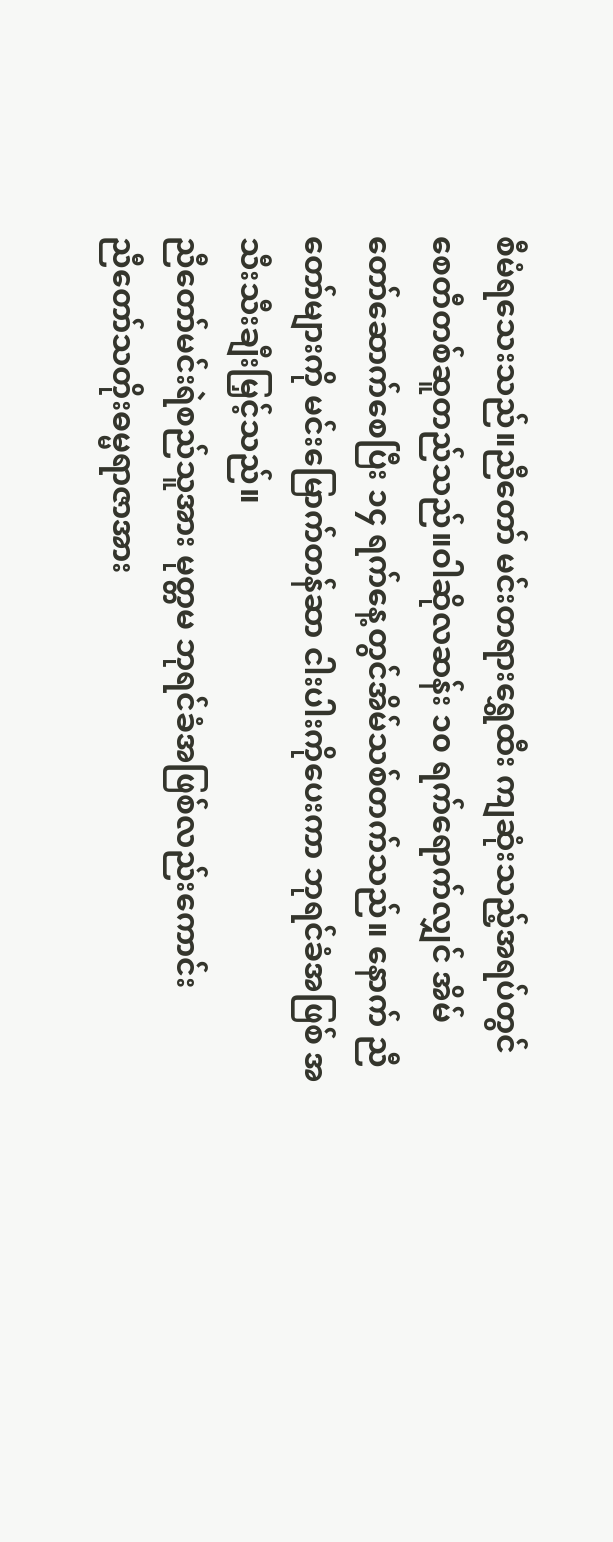စီမံရသေးသည်။ညီတော် မင်းတရားရွှေထီး ကျဆုံးသည့်အရပ်တွင် စေတီတစ်ဆူတည်သည်။ဝါဆိုလဆန်း ၁၀ ရက်ရောက်လျှင် အိမ်တော်ဆောက်စေပြီး ၁၄ ရက်နေ့တွင်အိမ်သစ်တက်သည်။ နောက် ညီတော်များကို မင်းမြောက်တန်ဆာ ငါးပါးကိုပေးကာ ဘုရင်ခံအဖြစ် အသီးသီးချီးမြှင့်သည်။
ညီတော်မင်းရဲစည်သူအား မုတ္တမ ဘုရင်ခံအဖြစ်လည်းကောင်း
ညီတော်သတိုးဓမ္မရာဇာအား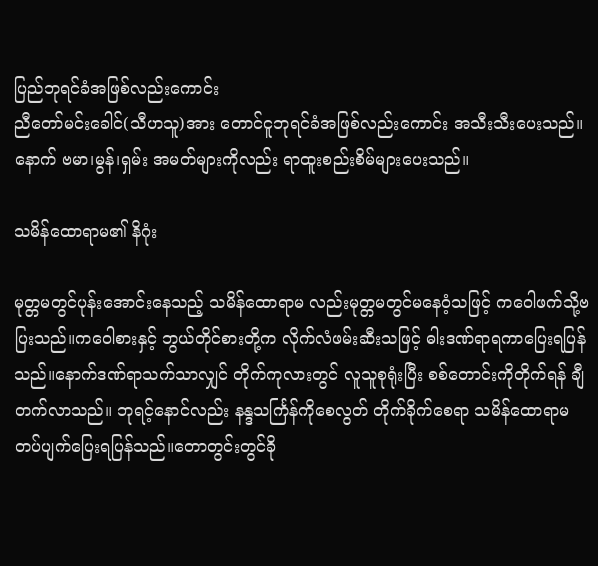ပြည်ဘုရင်ခံအဖြစ်လည်းကောင်း
ညီတော်မင်းခေါင်(သီဟသူ)အား တောင်ငူဘုရင်ခံအဖြစ်လည်းကောင်း အသီးသီးပေးသည်။နောက် ဗမာ၊မွန်၊ရှမ်း အမတ်များကိုလည်း ရာထူးစည်းစိမ်များပေးသည်။

သမိန်ထောရာမ၏ နိဂုံး

မုတ္တမတွင်ပုန်းအောင်းနေသည့် သမိန်ထောရာမ လည်းမုတ္တမတွင်မနေဝံ့သဖြင့် ကဝေါဖက်သို့ဗပြးသည်။ကဝေါစားနှင့် ဘွယ်တိုင်စားတို့က လိုက်လံဖမ်းဆီးသဖြင့် ဓါးဒဏ်ရာရကာပြေးရပြန်သည်။နောက်ဒဏ်ရာသက်သာလျှင် တိုက်ကုလားတွင် လူသူစုရုံးပြီး စစ်တောင်းကိုတိုက်ရန် ချီတက်လာသည်။ ဘုရင့်နောင်လည်း နန္ဒသင်္ကြန်ကိုစေလွတ် တိုက်ခိုက်စေရာ သမိန်ထောရာမ တပ်ပျက်ပြေးရပြန်သည်။တောတွင်းတွင်ခို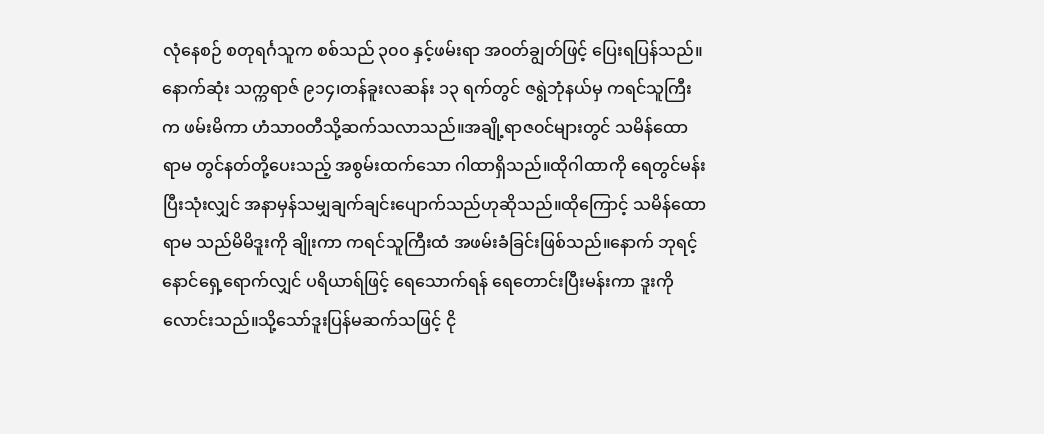လုံနေစဉ် စတုရင်္ဂသူက စစ်သည် ၃၀၀ နှင့်ဖမ်းရာ အ၀တ်ချွတ်ဖြင့် ပြေးရပြန်သည်။နောက်ဆုံး သက္ကရာဇ် ၉၁၄၊တန်ခူးလဆန်း ၁၃ ရက်တွင် ဇရွဲဘုံနယ်မှ ကရင်သူကြီးက ဖမ်းမိကာ ဟံသာ၀တီသို့ဆက်သလာသည်။အချို့ရာဇ၀င်များတွင် သမိန်ထောရာမ တွင်နတ်တို့ပေးသည့် အစွမ်းထက်သော ဂါထာရှိသည်။ထိုဂါထာကို ရေတွင်မန်းပြီးသုံးလျှင် အနာမှန်သမျှချက်ချင်းပျောက်သည်ဟုဆိုသည်။ထိုကြောင့် သမိန်ထောရာမ သည်မိမိဒူးကို ချိုးကာ ကရင်သူကြီးထံ အဖမ်းခံခြင်းဖြစ်သည်။နောက် ဘုရင့်နောင်ရှေ့ရောက်လျှင် ပရိယာရ်ဖြင့် ရေသောက်ရန် ရေတောင်းပြီးမန်းကာ ဒူးကိုလောင်းသည်။သို့သော်ဒူးပြန်မဆက်သဖြင့် ငို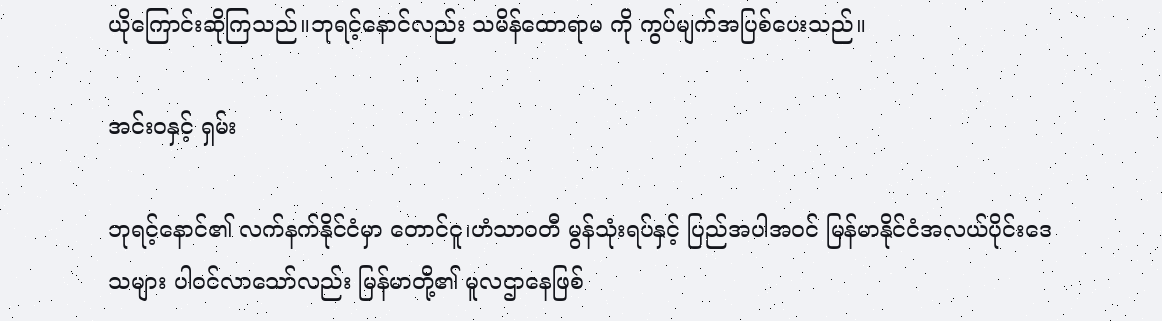ယိုကြောင်းဆိုကြသည်။ဘုရင့်နောင်လည်း သမိန်ထောရာမ ကို ကွပ်မျက်အပြစ်ပေးသည်။

အင်း၀နှင့် ရှမ်း

ဘုရင့်နောင်၏ လက်နက်နိုင်ငံမှာ တောင်ငူ၊ဟံသာ၀တီ မွန်သုံးရပ်နှင့် ပြည်အပါအ၀င် မြန်မာနိုင်ငံအလယ်ပိုင်းဒေသများ ပါ၀င်လာသော်လည်း မြန်မာတို့၏ မူလဌာနေဖြစ်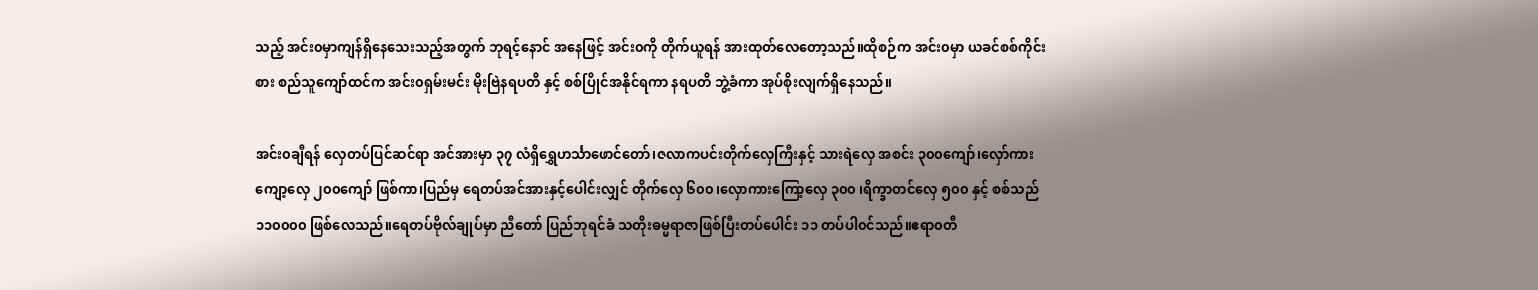သည့် အင်း၀မှာကျန်ရှိနေသေးသည့်အတွက် ဘုရင့်နောင် အနေဖြင့် အင်း၀ကို တိုက်ယူရန် အားထုတ်လေတော့သည်။ထိုစဉ်က အင်း၀မှာ ယခင်စစ်ကိုင်းစား စည်သူကျော်ထင်က အင်း၀ရှမ်းမင်း မိုးဗြဲနရပတိ နှင့် စစ်ပြိုင်အနိုင်ရကာ နရပတိ ဘွဲ့ခံကာ အုပ်စိုးလျက်ရှိနေသည်။

အင်း၀ချီရန် လှေတပ်ပြင်ဆင်ရာ အင်အားမှာ ၃၇ လံရှိရွှေဟင်္သာဖောင်တော်၊ဇလာကပင်းတိုက်လှေကြီးနှင့် သားရဲလှေ အစင်း ၃၀၀ကျော်၊လှော်ကားကျော့လှေ ၂၀၀ကျော် ဖြစ်ကာ၊ပြည်မှ ရေတပ်အင်အားနှင့်ပေါင်းလျှင် တိုက်လှေ ၆၀၀၊လှောကားကြော့လှေ ၃၀၀ ၊ရိက္ခာတင်လှေ ၅၀၀ နှင့် စစ်သည် ၁၁၀၀၀၀ ဖြစ်လေသည်။ရေတပ်ဗိုလ်ချုပ်မှာ ညီတော် ပြည်ဘုရင်ခံ သတိုးဓမ္မရာဇာဖြစ်ပြီးတပ်ပေါင်း ၁၁ တပ်ပါ၀င်သည်။ဧရာ၀တီ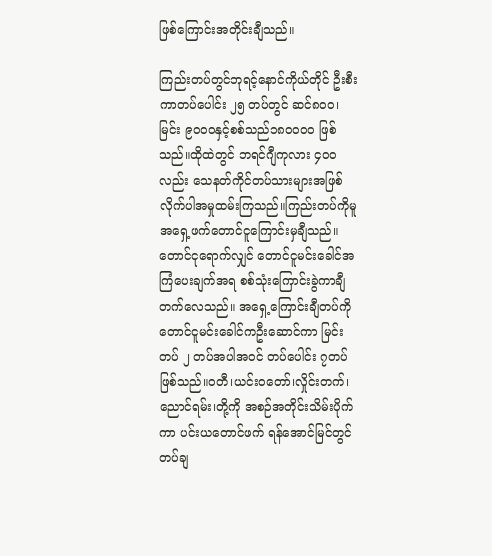ဖြစ်ကြောင်းအတိုင်းချီသည်။

ကြည်းတပ်တွင်ဘုရင့်နောင်ကိုယ်တိုင် ဦးစီးကာတပ်ပေါင်း ၂၅ တပ်တွင် ဆင်၈၀၀၊မြင်း ၉၀၀၀နှင့်စစ်သည်၁၈၀၀၀၀ ဖြစ်သည်။ထိုထဲတွင် ဘရင်ဂျီကုလား ၄၀၀ လည်း သေနတ်ကိုင်တပ်သားများအဖြစ်လိုက်ပါအမှုထမ်းကြသည်။ကြည်းတပ်ကိုမူ အရှေ့ဖက်တောင်ငူကြောင်းမှချီသည်။ တောင်ငုရောက်လျှင် တောင်ငူမင်းခေါင်အကြံပေးချက်အရ စစ်သုံးကြောင်းခွဲကာချီတက်လေသည်။ အရှေ့ကြောင်းချီတပ်ကို တောင်ငူမင်းခေါင်ကဦးဆောင်ကာ မြင်းတပ် ၂ တပ်အပါအ၀င် တပ်ပေါင်း ၇တပ်ဖြစ်သည်။၀တီ၊ယင်းဝတော်၊လှိုင်းတက်၊ညောင်ရမ်း၊တို့ကို အစဉ်အတိုင်းသိမ်းပိုက်ကာ ပင်းယတောင်ဖက် ရန်အောင်မြင်တွင် တပ်ချ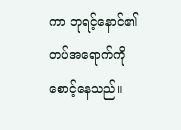ကာ ဘုရင့်နောင်၏တပ်အရောက်ကို စောင့်နေသည်။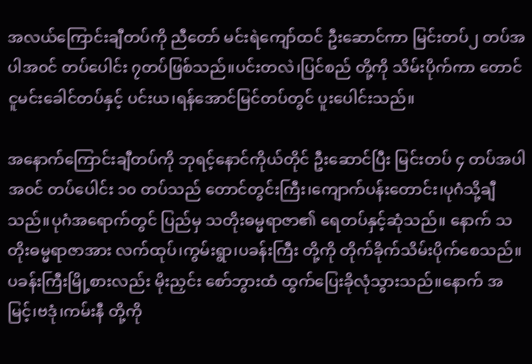အလယ်ကြောင်းချီတပ်ကို ညီတော် မင်းရဲကျော်ထင် ဦးဆောင်ကာ မြင်းတပ်၂ တပ်အပါအ၀င် တပ်ပေါင်း ၇တပ်ဖြစ်သည်။ပင်းတလဲ၊ပြင်စည် တို့ကို သိမ်းပိုက်ကာ တောင်ငူမင်းခေါင်တပ်နှင့် ပင်းယ၊ရန်အောင်မြင်တပ်တွင် ပူးပေါင်းသည်။

အနောက်ကြောင်းချီတပ်ကို ဘုရင့်နောင်ကိုယ်တိုင် ဦးဆောင်ပြီး မြင်းတပ် ၄ တပ်အပါအ၀င် တပ်ပေါင်း ၁၀ တပ်သည် တောင်တွင်းကြီး၊ကျောက်ပန်းတောင်း၊ပုဂံသို့ချီသည်။ပုဂံအရောက်တွင် ပြည်မှ သတိုးဓမ္မရာဇာ၏ ရေတပ်နှင့်ဆုံသည်။ နောက် သတိုးဓမ္မရာဇာအား လက်ထုပ်၊ကွမ်းရွာ၊ပခန်းကြီး တို့ကို တိုက်ခိုက်သိမ်းပိုက်စေသည်။ပခန်းကြီးမြို့စားလည်း မိုးညှင်း စော်ဘွားထံ ထွက်ပြေးခိုလုံသွားသည်။နောက် အမြင့်၊ဗဒုံ၊ကမ်းနီ တို့ကို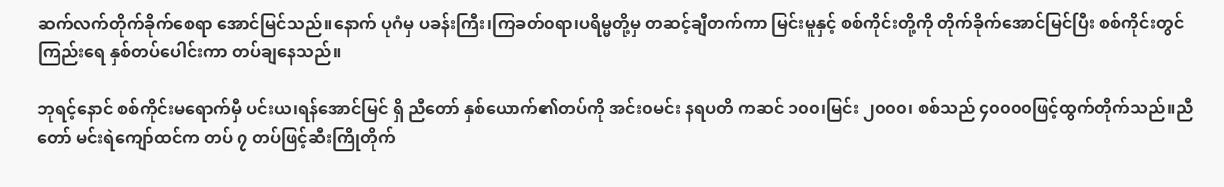ဆက်လက်တိုက်ခိုက်စေရာ အောင်မြင်သည်။နောက် ပုဂံမှ ပခန်းကြီး၊ကြခတ်၀ရာ၊ပရိမ္မတို့မှ တဆင့်ချီတက်ကာ မြင်းမူနှင့် စစ်ကိုင်းတို့ကို တိုက်ခိုက်အောင်မြင်ပြီး စစ်ကိုင်းတွင် ကြည်းရေ နှစ်တပ်ပေါင်းကာ တပ်ချနေသည်။

ဘုရင့်နောင် စစ်ကိုင်းမရောက်မှီ ပင်းယ၊ရန်အောင်မြင် ရှိ ညီတော် နှစ်ယောက်၏တပ်ကို အင်း၀မင်း နရပတိ ကဆင် ၁၀၀၊မြင်း ၂၀၀၀၊ စစ်သည် ၄၀၀၀၀ဖြင့်ထွက်တိုက်သည်။ညီတော် မင်းရဲကျော်ထင်က တပ် ၇ တပ်ဖြင့်ဆီးကြိုတိုက်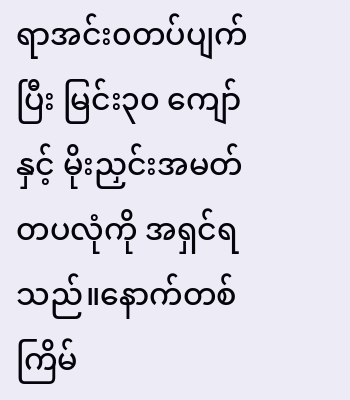ရာအင်း၀တပ်ပျက်ပြီး မြင်း၃၀ ကျော်နှင့် မိုးညှင်းအမတ် တပလုံကို အရှင်ရသည်။နောက်တစ်ကြိမ်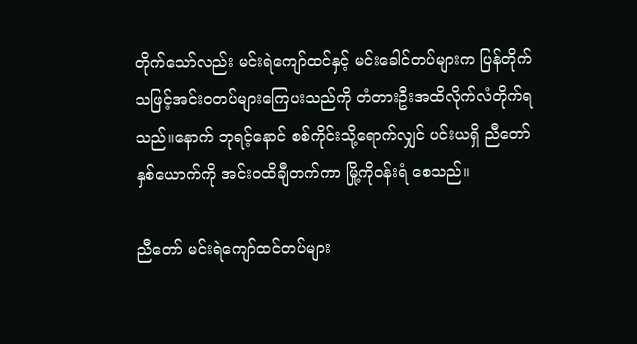တိုက်သော်လည်း မင်းရဲကျော်ထင်နှင့် မင်းခေါင်တပ်များက ပြန်တိုက်သဖြင့်အင်း၀တပ်များကြေပးသည်ကို တံတားဦးအထိလိုက်လံတိုက်ရသည်။နောက် ဘုရင့်နောင် စစ်ကိုင်းသို့ရောက်လျှင် ပင်းယရှိ ညီတော်နှစ်ယောက်ကို အင်း၀ထိချီတက်ကာ မြို့ကို၀န်းရံ စေသည်။

ညီတော် မင်းရဲကျော်ထင်တပ်များ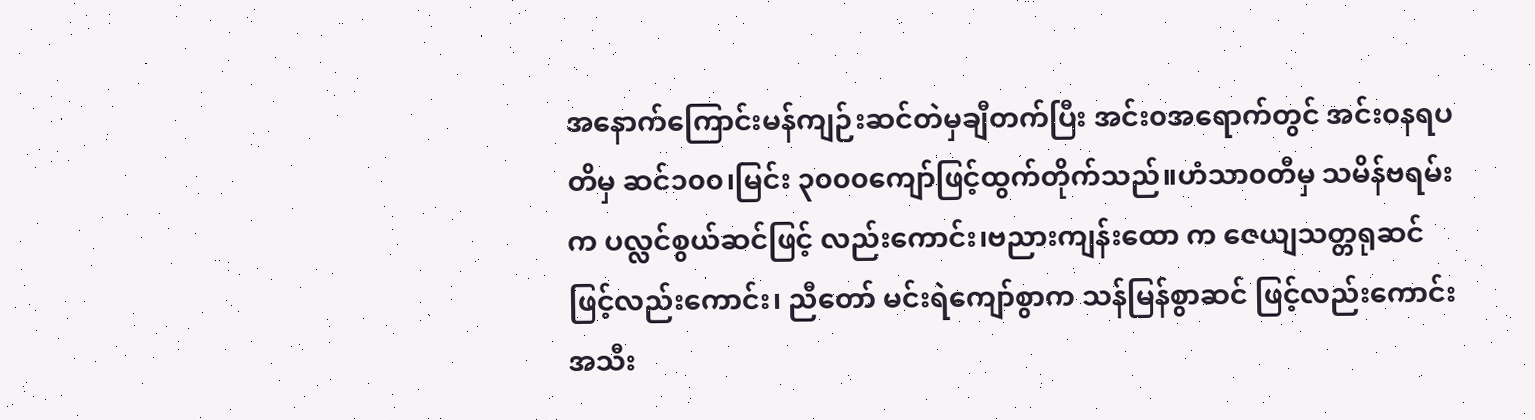အနောက်ကြောင်းမန်ကျဉ်းဆင်တဲမှချီတက်ပြီး အင်း၀အရောက်တွင် အင်း၀နရပတိမှ ဆင်၁၀၀၊မြင်း ၃၀၀၀ကျော်ဖြင့်ထွက်တိုက်သည်။ဟံသာ၀တီမှ သမိန်ဗရမ်း က ပလ္လင်စွယ်ဆင်ဖြင့် လည်းကောင်း၊ဗညားကျန်းထော က ဇေယျသတ္တရုဆင် ဖြင့်လည်းကောင်း၊ ညီတော် မင်းရဲကျော်စွာက သန်မြန်စွာဆင် ဖြင့်လည်းကောင်း အသီး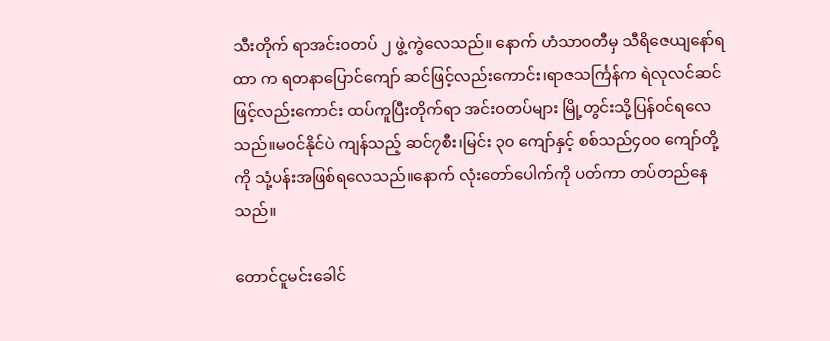သီးတိုက် ရာအင်း၀တပ် ၂ ဖွဲ့ကွဲလေသည်။ နောက် ဟံသာ၀တီမှ သီရိဇေယျနော်ရထာ က ရတနာပြောင်ကျော် ဆင်ဖြင့်လည်းကောင်း၊ရာဇသင်္ကြန်က ရဲလုလင်ဆင်ဖြင့်လည်းကောင်း ထပ်ကူပြီးတိုက်ရာ အင်း၀တပ်များ မြို့တွင်းသို့ပြန်၀င်ရလေသည်။မ၀င်နိုင်ပဲ ကျန်သည့် ဆင်၇စီး၊မြင်း ၃၀ ကျော်နှင့် စစ်သည်၄၀၀ ကျော်တို့ကို သုံ့ပန်းအဖြစ်ရလေသည်။နောက် လုံးတော်ပေါက်ကို ပတ်ကာ တပ်တည်နေသည်။

တောင်ငူမင်းခေါင်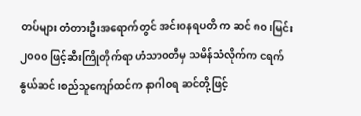တပ်များ တံတားဦးအရောက်တွင် အင်း၀နရပတိ က ဆင် ၈၀၊မြင်း ၂၀၀၀ ဖြင့်ဆီးကြိုတိုက်ရာ ဟံသာ၀တီမှ သမိန်သံလိုက်က ငရက်နွယ်ဆင်၊စည်သူကျော်ထင်က နာဂါ၀ရ ဆင်တို့ဖြင့်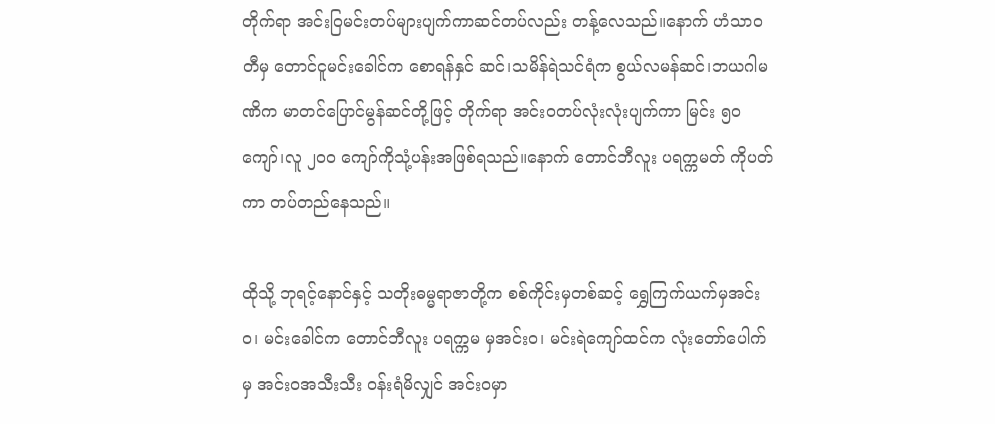တိုက်ရာ အင်းဝြမင်းတပ်များပျက်ကာဆင်တပ်လည်း တန့်လေသည်။နောက် ဟံသာ၀တီမှ တောင်ငူမင်းခေါင်က စောရန်နှင် ဆင်၊သမိန်ရဲသင်ရံက စွယ်လမန်ဆင်၊ဘယဂါမဏိက မာတင်ပြောင်မွန်ဆင်တို့ဖြင့် တိုက်ရာ အင်း၀တပ်လုံးလုံးပျက်ကာ မြင်း ၅၀ကျော်၊လူ ၂၀၀ ကျော်ကိုသုံ့ပန်းအဖြစ်ရသည်။နောက် တောင်ဘီလူး ပရက္ကမတ် ကိုပတ်ကာ တပ်တည်နေသည်။

ထိုသို့ ဘုရင့်နောင်နှင့် သတိုးဓမ္မရာဇာတို့က စစ်ကိုင်းမှတစ်ဆင့် ရွှေကြက်ယက်မှအင်း၀၊ မင်းခေါင်က တောင်ဘီလူး ပရက္ကမ မှအင်း၀၊ မင်းရဲကျော်ထင်က လုံးတော်ပေါက်မှ အင်း၀အသီးသီး ၀န်းရံမိလျှင် အင်း၀မှာ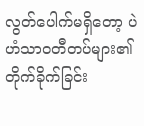လွတ်ပေါက်မရှိတော့ ပဲဟံသာ၀တီတပ်များ၏ တိုက်ခိုက်ခြင်း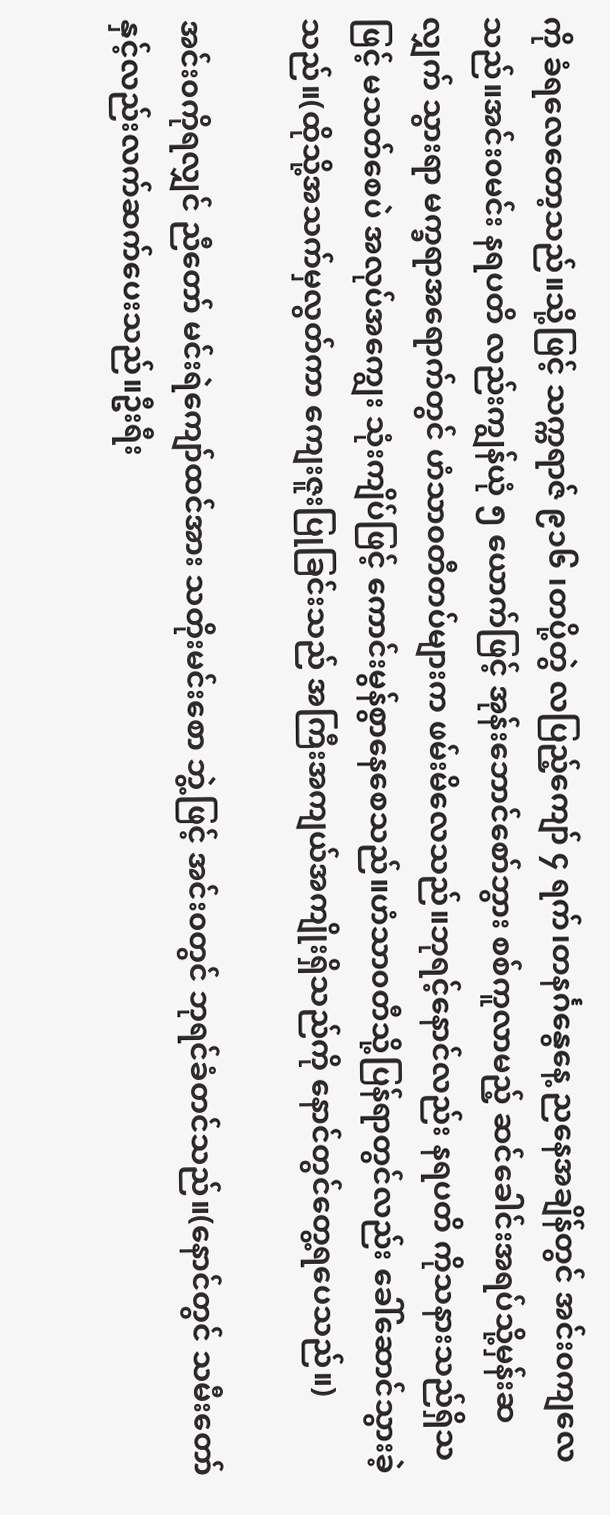ကို ခံရလေတော့သည်။သို့ဖြင့် သက္ကရာဇ် ၉၁၆ ၊တပို့တွဲ လပြည့်ကျော် ၄ ရက်၊တနင်္ဂနွေနေ့ ညနေအချိန်တွင် အင်း၀ကျလေသည်။အင်း၀မင်း နရပတိ လည်းကျွန်ယုံ ၅ ယောက်ဖြင့် အုန်းဘောင်စော်ဘွား စစ်ကူလာမည့် ဆင်ခေါင်းအရပ်သို့မှန်းဆ လျှက် သွားရာ မက္ခရာအရောက်တွင် ဟံသာ၀တီတပ်များက ဖမ်းမိလေသည်။ဘုရင့်နောင်လည်း နရပတိ ကိုသနားသည်ရှိသဖြင့် မသတ်စေပဲ အလုပ်အကျွေး သုံးကျိပ်ဖြင့် ကောင်းမွန်စွာနေစေသည်။ဟံသာ၀တီသို့ပြန်ရာတွင်လည်း ခေါ်ဆောင်သွားခဲ့သည်။(ထိုသို့အသက်မှလွတ်ကာ ကျေးဇူးပြုခြင်းသည် အကြီးအကျယ်အကျိုးရှိသည်ကို နောင်တွင်တွေ့ရပေသည်။)

အင်း၀ကိုရလျှင် ညီတော် မင်းရဲကျော်ထင်အား သတိုးမင်းစော ဘွဲ့ဖြင့် အင်း၀တွင် ဘုရင်ခံတင်သည်။(နောင်တွင် သမီးတော်နှင့်လည်းလက်ဆက်ပေးသည်။ဦးရီး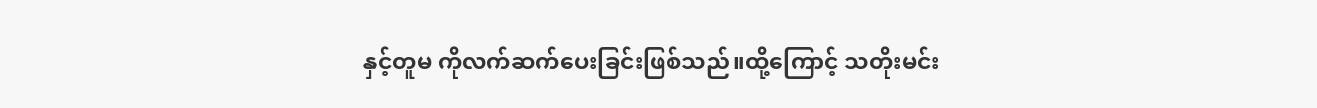နှင့်တူမ ကိုလက်ဆက်ပေးခြင်းဖြစ်သည်။ထို့ကြောင့် သတိုးမင်း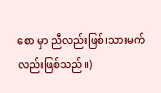စော မှာ ညီလည်းဖြစ်၊သားမက်လည်းဖြစ်သည်။)